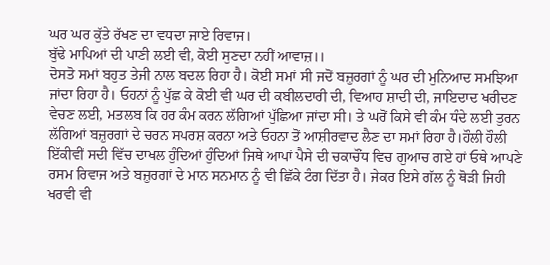ਘਰ ਘਰ ਕੁੱਤੇ ਰੱਖਣ ਦਾ ਵਧਦਾ ਜਾਏ ਰਿਵਾਜ।
ਬੁੱਢੇ ਮਾਪਿਆਂ ਦੀ ਪਾਣੀ ਲਈ ਵੀ, ਕੋਈ ਸੁਣਦਾ ਨਹੀਂ ਆਵਾਜ਼।।
ਦੋਸਤੋ ਸਮਾਂ ਬਹੁਤ ਤੇਜੀ ਨਾਲ ਬਦਲ ਰਿਹਾ ਹੈ। ਕੋਈ ਸਮਾਂ ਸੀ ਜਦੋਂ ਬਜ਼ੁਰਗਾਂ ਨੂੰ ਘਰ ਦੀ ਮੁਨਿਆਦ ਸਮਝਿਆ ਜਾਂਦਾ ਰਿਹਾ ਹੈ। ਓਹਨਾਂ ਨੂੰ ਪੁੱਛ ਕੇ ਕੋਈ ਵੀ ਘਰ ਦੀ ਕਬੀਲਦਾਰੀ ਦੀ, ਵਿਆਹ ਸ਼ਾਦੀ ਦੀ, ਜਾਇਦਾਦ ਖਰੀਦਣ ਵੇਚਣ ਲਈ, ਮਤਲਬ ਕਿ ਹਰ ਕੰਮ ਕਰਨ ਲੱਗਿਆਂ ਪੁੱਛਿਆ ਜਾਂਦਾ ਸੀ। ਤੇ ਘਰੋਂ ਕਿਸੇ ਵੀ ਕੰਮ ਧੰਦੇ ਲਈ ਤੁਰਨ ਲੱਗਿਆਂ ਬਜ਼ੁਰਗਾਂ ਦੇ ਚਰਨ ਸਪਰਸ਼ ਕਰਨਾ ਅਤੇ ਓਹਨਾ ਤੋਂ ਆਸ਼ੀਰਵਾਦ ਲੈਣ ਦਾ ਸਮਾਂ ਰਿਹਾ ਹੈ।ਹੌਲੀ ਹੌਲੀ ਇੱਕੀਵੀਂ ਸਦੀ ਵਿੱਚ ਦਾਖਲ ਹੁੰਦਿਆਂ ਹੁੰਦਿਆਂ ਜਿਥੇ ਆਪਾਂ ਪੈਸੇ ਦੀ ਚਕਾਚੌਂਧ ਵਿਚ ਗੁਆਚ ਗਏ ਹਾਂ ਓਥੇ ਆਪਣੇ ਰਸਮ ਰਿਵਾਜ ਅਤੇ ਬਜ਼ੁਰਗਾਂ ਦੇ ਮਾਨ ਸਨਮਾਨ ਨੂੰ ਵੀ ਛਿੱਕੇ ਟੰਗ ਦਿੱਤਾ ਹੈ। ਜੇਕਰ ਇਸੇ ਗੱਲ ਨੂੰ ਥੋੜੀ ਜਿਹੀ ਖਰਵੀ ਵੀ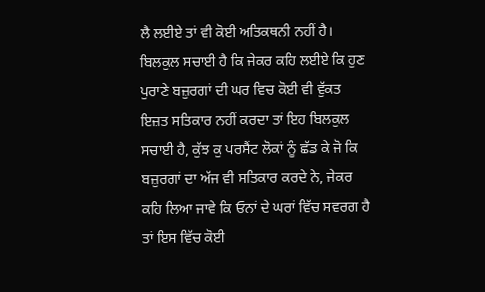ਲੈ ਲਈਏ ਤਾਂ ਵੀ ਕੋਈ ਅਤਿਕਥਨੀ ਨਹੀਂ ਹੈ। ਬਿਲਕੁਲ ਸਚਾਈ ਹੈ ਕਿ ਜੇਕਰ ਕਹਿ ਲਈਏ ਕਿ ਹੁਣ ਪੁਰਾਣੇ ਬਜ਼ੁਰਗਾਂ ਦੀ ਘਰ ਵਿਚ ਕੋਈ ਵੀ ਵੁੱਕਤ ਇਜ਼ਤ ਸਤਿਕਾਰ ਨਹੀਂ ਕਰਦਾ ਤਾਂ ਇਹ ਬਿਲਕੁਲ ਸਚਾਈ ਹੈ, ਕੁੱਝ ਕੁ ਪਰਸੈਂਟ ਲੋਕਾਂ ਨੂੰ ਛੱਡ ਕੇ ਜੋ ਕਿ ਬਜ਼ੁਰਗਾਂ ਦਾ ਅੱਜ ਵੀ ਸਤਿਕਾਰ ਕਰਦੇ ਨੇ, ਜੇਕਰ ਕਹਿ ਲਿਆ ਜਾਵੇ ਕਿ ਓਨਾਂ ਦੇ ਘਰਾਂ ਵਿੱਚ ਸਵਰਗ ਹੈ ਤਾਂ ਇਸ ਵਿੱਚ ਕੋਈ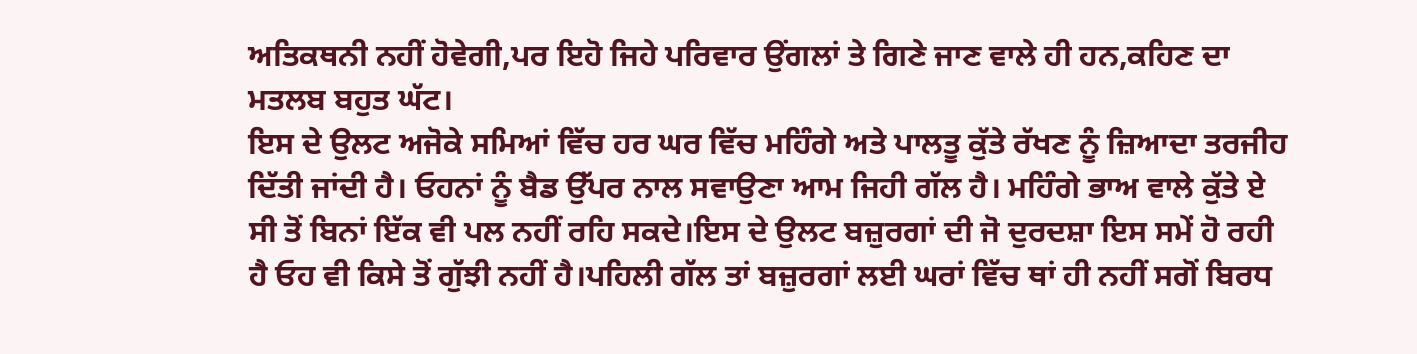ਅਤਿਕਥਨੀ ਨਹੀਂ ਹੋਵੇਗੀ,ਪਰ ਇਹੋ ਜਿਹੇ ਪਰਿਵਾਰ ਉਂਗਲਾਂ ਤੇ ਗਿਣੇ ਜਾਣ ਵਾਲੇ ਹੀ ਹਨ,ਕਹਿਣ ਦਾ ਮਤਲਬ ਬਹੁਤ ਘੱਟ।
ਇਸ ਦੇ ਉਲਟ ਅਜੋਕੇ ਸਮਿਆਂ ਵਿੱਚ ਹਰ ਘਰ ਵਿੱਚ ਮਹਿੰਗੇ ਅਤੇ ਪਾਲਤੂ ਕੁੱਤੇ ਰੱਖਣ ਨੂੰ ਜ਼ਿਆਦਾ ਤਰਜੀਹ ਦਿੱਤੀ ਜਾਂਦੀ ਹੈ। ਓਹਨਾਂ ਨੂੰ ਬੈਡ ਉੱਪਰ ਨਾਲ ਸਵਾਉਣਾ ਆਮ ਜਿਹੀ ਗੱਲ ਹੈ। ਮਹਿੰਗੇ ਭਾਅ ਵਾਲੇ ਕੁੱਤੇ ਏ ਸੀ ਤੋਂ ਬਿਨਾਂ ਇੱਕ ਵੀ ਪਲ ਨਹੀਂ ਰਹਿ ਸਕਦੇ।ਇਸ ਦੇ ਉਲਟ ਬਜ਼ੁਰਗਾਂ ਦੀ ਜੋ ਦੁਰਦਸ਼ਾ ਇਸ ਸਮੇਂ ਹੋ ਰਹੀ ਹੈ ਓਹ ਵੀ ਕਿਸੇ ਤੋਂ ਗੁੱਝੀ ਨਹੀਂ ਹੈ।ਪਹਿਲੀ ਗੱਲ ਤਾਂ ਬਜ਼ੁਰਗਾਂ ਲਈ ਘਰਾਂ ਵਿੱਚ ਥਾਂ ਹੀ ਨਹੀਂ ਸਗੋਂ ਬਿਰਧ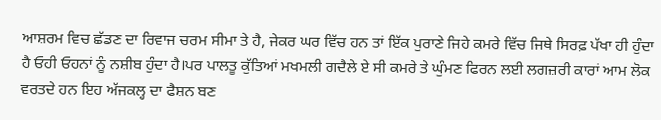ਆਸ਼ਰਮ ਵਿਚ ਛੱਡਣ ਦਾ ਰਿਵਾਜ ਚਰਮ ਸੀਮਾ ਤੇ ਹੈ, ਜੇਕਰ ਘਰ ਵਿੱਚ ਹਨ ਤਾਂ ਇੱਕ ਪੁਰਾਣੇ ਜਿਹੇ ਕਮਰੇ ਵਿੱਚ ਜਿਥੇ ਸਿਰਫ਼ ਪੱਖਾ ਹੀ ਹੁੰਦਾ ਹੈ ਓਹੀ ਓਹਨਾਂ ਨੂੰ ਨਸ਼ੀਬ ਹੁੰਦਾ ਹੈ।ਪਰ ਪਾਲਤੂ ਕੁੱਤਿਆਂ ਮਖਮਲੀ ਗਦੈਲੇ ਏ ਸੀ ਕਮਰੇ ਤੇ ਘੁੰਮਣ ਫਿਰਨ ਲਈ ਲਗਜ਼ਰੀ ਕਾਰਾਂ ਆਮ ਲੋਕ ਵਰਤਦੇ ਹਨ ਇਹ ਅੱਜਕਲ੍ਹ ਦਾ ਫੈਸ਼ਨ ਬਣ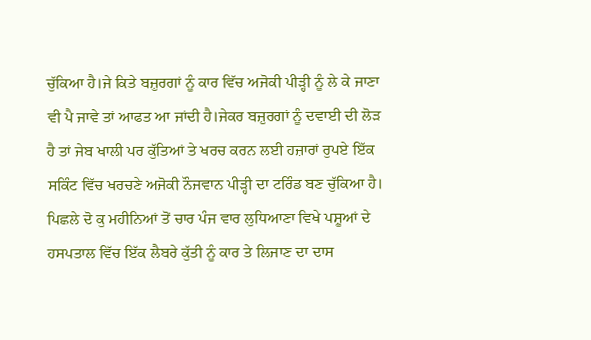ਚੁੱਕਿਆ ਹੈ।ਜੇ ਕਿਤੇ ਬਜ਼ੁਰਗਾਂ ਨੂੰ ਕਾਰ ਵਿੱਚ ਅਜੋਕੀ ਪੀੜ੍ਹੀ ਨੂੰ ਲੇ ਕੇ ਜਾਣਾ ਵੀ ਪੈ ਜਾਵੇ ਤਾਂ ਆਫਤ ਆ ਜਾਂਦੀ ਹੈ।ਜੇਕਰ ਬਜ਼ੁਰਗਾਂ ਨੂੰ ਦਵਾਈ ਦੀ ਲੋੜ ਹੈ ਤਾਂ ਜੇਬ ਖਾਲੀ ਪਰ ਕੁੱਤਿਆਂ ਤੇ ਖਰਚ ਕਰਨ ਲਈ ਹਜ਼ਾਰਾਂ ਰੁਪਏ ਇੱਕ ਸਕਿੰਟ ਵਿੱਚ ਖਰਚਣੇ ਅਜੋਕੀ ਨੌਜਵਾਨ ਪੀੜ੍ਹੀ ਦਾ ਟਰਿੰਡ ਬਣ ਚੁੱਕਿਆ ਹੈ।
ਪਿਛਲੇ ਦੋ ਕੁ ਮਹੀਨਿਆਂ ਤੋਂ ਚਾਰ ਪੰਜ ਵਾਰ ਲੁਧਿਆਣਾ ਵਿਖੇ ਪਸ਼ੂਆਂ ਦੇ ਹਸਪਤਾਲ ਵਿੱਚ ਇੱਕ ਲੈਬਰੇ ਕੁੱਤੀ ਨੂੰ ਕਾਰ ਤੇ ਲਿਜਾਣ ਦਾ ਦਾਸ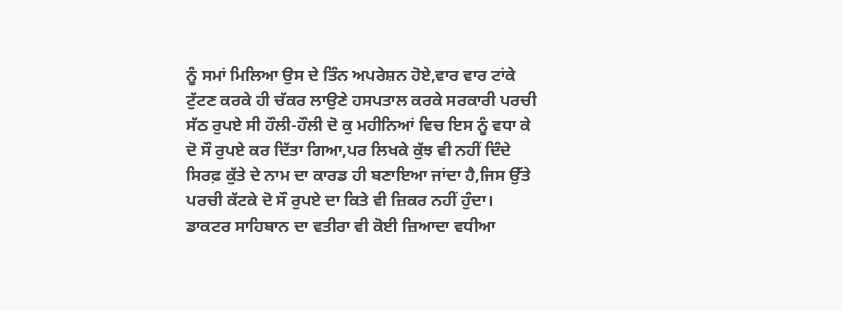ਨੂੰ ਸਮਾਂ ਮਿਲਿਆ ਉਸ ਦੇ ਤਿੰਨ ਅਪਰੇਸ਼ਨ ਹੋਏ,ਵਾਰ ਵਾਰ ਟਾਂਕੇ ਟੁੱਟਣ ਕਰਕੇ ਹੀ ਚੱਕਰ ਲਾਉਣੇ ਹਸਪਤਾਲ ਕਰਕੇ ਸਰਕਾਰੀ ਪਰਚੀ ਸੱਠ ਰੁਪਏ ਸੀ ਹੌਲੀ-ਹੌਲੀ ਦੋ ਕੁ ਮਹੀਨਿਆਂ ਵਿਚ ਇਸ ਨੂੰ ਵਧਾ ਕੇ ਦੋ ਸੌ ਰੁਪਏ ਕਰ ਦਿੱਤਾ ਗਿਆ,ਪਰ ਲਿਖਕੇ ਕੁੱਝ ਵੀ ਨਹੀਂ ਦਿੰਦੇ ਸਿਰਫ਼ ਕੁੱਤੇ ਦੇ ਨਾਮ ਦਾ ਕਾਰਡ ਹੀ ਬਣਾਇਆ ਜਾਂਦਾ ਹੈ,ਜਿਸ ਉੱਤੇ ਪਰਚੀ ਕੱਟਕੇ ਦੋ ਸੌ ਰੁਪਏ ਦਾ ਕਿਤੇ ਵੀ ਜ਼ਿਕਰ ਨਹੀਂ ਹੁੰਦਾ। ਡਾਕਟਰ ਸਾਹਿਬਾਨ ਦਾ ਵਤੀਰਾ ਵੀ ਕੋਈ ਜ਼ਿਆਦਾ ਵਧੀਆ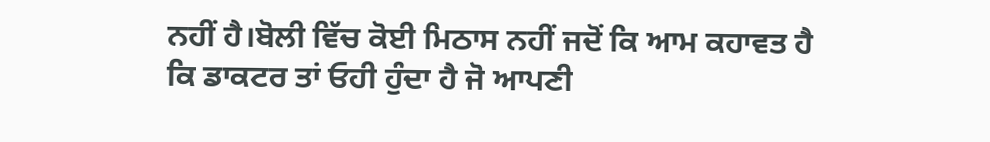ਨਹੀਂ ਹੈ।ਬੋਲੀ ਵਿੱਚ ਕੋਈ ਮਿਠਾਸ ਨਹੀਂ ਜਦੋਂ ਕਿ ਆਮ ਕਹਾਵਤ ਹੈ ਕਿ ਡਾਕਟਰ ਤਾਂ ਓਹੀ ਹੁੰਦਾ ਹੈ ਜੋ ਆਪਣੀ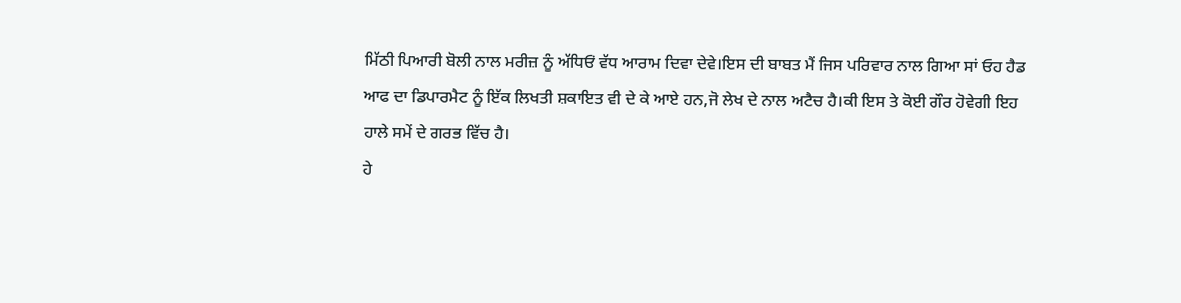ਮਿੱਠੀ ਪਿਆਰੀ ਬੋਲੀ ਨਾਲ ਮਰੀਜ਼ ਨੂੰ ਅੱਧਿਓਂ ਵੱਧ ਆਰਾਮ ਦਿਵਾ ਦੇਵੇ।ਇਸ ਦੀ ਬਾਬਤ ਮੈਂ ਜਿਸ ਪਰਿਵਾਰ ਨਾਲ ਗਿਆ ਸਾਂ ਓਹ ਹੈਡ ਆਫ ਦਾ ਡਿਪਾਰਮੈਟ ਨੂੰ ਇੱਕ ਲਿਖਤੀ ਸ਼ਕਾਇਤ ਵੀ ਦੇ ਕੇ ਆਏ ਹਨ,ਜੋ ਲੇਖ ਦੇ ਨਾਲ ਅਟੈਚ ਹੈ।ਕੀ ਇਸ ਤੇ ਕੋਈ ਗੌਰ ਹੋਵੇਗੀ ਇਹ ਹਾਲੇ ਸਮੇਂ ਦੇ ਗਰਭ ਵਿੱਚ ਹੈ।
ਹੇ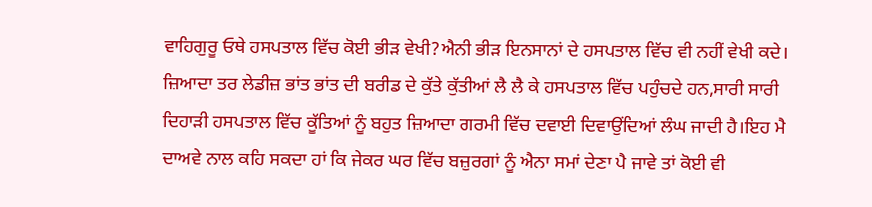ਵਾਹਿਗੁਰੂ ਓਥੇ ਹਸਪਤਾਲ ਵਿੱਚ ਕੋਈ ਭੀੜ ਵੇਖੀ?ਐਨੀ ਭੀੜ ਇਨਸਾਨਾਂ ਦੇ ਹਸਪਤਾਲ ਵਿੱਚ ਵੀ ਨਹੀਂ ਵੇਖੀ ਕਦੇ। ਜ਼ਿਆਦਾ ਤਰ ਲੇਡੀਜ਼ ਭਾਂਤ ਭਾਂਤ ਦੀ ਬਰੀਡ ਦੇ ਕੁੱਤੇ ਕੁੱਤੀਆਂ ਲੈ ਲੈ ਕੇ ਹਸਪਤਾਲ ਵਿੱਚ ਪਹੁੰਚਦੇ ਹਨ,ਸਾਰੀ ਸਾਰੀ ਦਿਹਾੜੀ ਹਸਪਤਾਲ ਵਿੱਚ ਕੂੱਤਿਆਂ ਨੂੰ ਬਹੁਤ ਜ਼ਿਆਦਾ ਗਰਮੀ ਵਿੱਚ ਦਵਾਈ ਦਿਵਾਉਂਦਿਆਂ ਲੰਘ ਜਾਦੀ ਹੈ।ਇਹ ਮੈ ਦਾਅਵੇ ਨਾਲ ਕਹਿ ਸਕਦਾ ਹਾਂ ਕਿ ਜੇਕਰ ਘਰ ਵਿੱਚ ਬਜ਼ੁਰਗਾਂ ਨੂੰ ਐਨਾ ਸਮਾਂ ਦੇਣਾ ਪੈ ਜਾਵੇ ਤਾਂ ਕੋਈ ਵੀ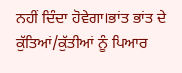ਨਹੀਂ ਦਿੰਦਾ ਹੋਵੇਗਾ।ਭਾਂਤ ਭਾਂਤ ਦੇ ਕੁੱਤਿਆਂ/ਕੁੱਤੀਆਂ ਨੂੰ ਪਿਆਰ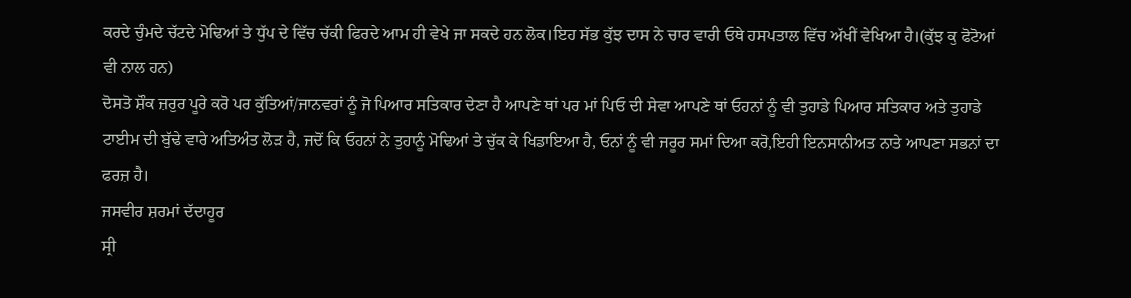ਕਰਦੇ ਚੁੰਮਦੇ ਚੱਟਦੇ ਮੋਢਿਆਂ ਤੇ ਧੁੱਪ ਦੇ ਵਿੱਚ ਚੱਕੀ ਫਿਰਦੇ ਆਮ ਹੀ ਵੇਖੇ ਜਾ ਸਕਦੇ ਹਨ ਲੋਕ।ਇਹ ਸੱਭ ਕੁੱਝ ਦਾਸ ਨੇ ਚਾਰ ਵਾਰੀ ਓਥੇ ਹਸਪਤਾਲ ਵਿੱਚ ਅੱਖੀਂ ਵੇਖਿਆ ਹੈ।(ਕੁੱਝ ਕੁ ਫੋਟੋਆਂ ਵੀ ਨਾਲ ਹਨ)
ਦੋਸਤੋ ਸ਼ੌਕ ਜ਼ਰੁਰ ਪੂਰੇ ਕਰੋ ਪਰ ਕੁੱਤਿਆਂ/ਜਾਨਵਰਾਂ ਨੂੰ ਜੋ ਪਿਆਰ ਸਤਿਕਾਰ ਦੇਣਾ ਹੈ ਆਪਣੇ ਥਾਂ ਪਰ ਮਾਂ ਪਿਓ ਦੀ ਸੇਵਾ ਆਪਣੇ ਥਾਂ ਓਹਨਾਂ ਨੂੰ ਵੀ ਤੁਹਾਡੇ ਪਿਆਰ ਸਤਿਕਾਰ ਅਤੇ ਤੁਹਾਡੇ ਟਾਈਮ ਦੀ ਬੁੱਢੇ ਵਾਰੇ ਅਤਿਅੰਤ ਲੋੜ ਹੈ, ਜਦੋਂ ਕਿ ਓਹਨਾਂ ਨੇ ਤੁਹਾਨੂੰ ਮੋਢਿਆਂ ਤੇ ਚੁੱਕ ਕੇ ਖਿਡਾਇਆ ਹੈ, ਓਨਾਂ ਨੂੰ ਵੀ ਜਰੂਰ ਸਮਾਂ ਦਿਆ ਕਰੋ,ਇਹੀ ਇਨਸਾਨੀਅਤ ਨਾਤੇ ਆਪਣਾ ਸਭਨਾਂ ਦਾ ਫਰਜ਼ ਹੈ।
ਜਸਵੀਰ ਸ਼ਰਮਾਂ ਦੱਦਾਹੂਰ
ਸ੍ਰੀ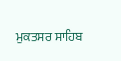ਮੁਕਤਸਰ ਸਾਹਿਬ